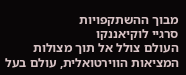מבוך ההשתקפויות
סרגיי לוקיאננקו
העולם צולל אל תוך מצולות המציאות הווירטואלית, עולם בעל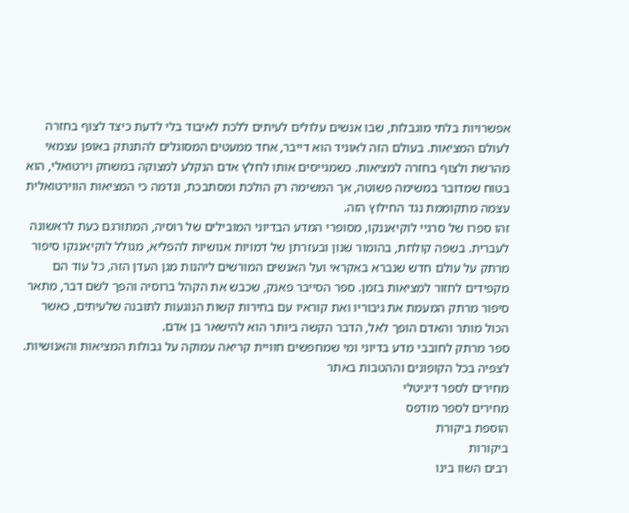אפשרויות בלתי מוגבלות, שבו אנשים עלולים לעיתים ללכת לאיבוד בלי לדעת כיצד לצוף בחזרה לעולם המציאות. בעולם הזה לאוניד הוא דייבר, אחד ממעטים המסוגלים להתנתק באופן עצמאי מהרשת ולצוף בחזרה למציאות. כשמגייסים אותו לחלץ אדם הנקלע למצוקה במשחק וירטואלי, הוא בטוח שמדובר במשימה פשוטה, אך המשימה רק הולכת ומסתבכת, ונדמה כי המציאות הווירטואלית עצמה מתקוממת נגד החילוץ הזה.
זהו ספרו של סרגיי לוקיאננקו, מסופרי המדע הבדיוני המובילים של רוסיה, המתורגם כעת לראשונה לעברית. בשפה קולחת, בהומור שנון ובעזרתן של דמויות אנושיות להפליא, מגולל לוקיאננקו סיפור מרתק על עולם חדש שנברא באקראי ועל האנשים המורשים ליהנות מגן העדן הזה, כל עוד הם מקפידים לחזור למציאות בזמן. ספר הסייבר פאנק, שכבש את הקהל ברוסיה והפך לשם דבר, מתאר סיפור מרתק המעמת את גיבוריו ואת קוראיו עם בחירות קשות הנוגעות לתובנה שלעיתים, כאשר הכול מותר והאדם הופך לאל, הדבר הקשה ביותר הוא להישאר בן אדם.
ספר מרתק לחובבי מדע בדיוני ומי שמחפשים חוויית קריאה עמוקה על גבולות המציאות והאנושיות.
לצפיה בכל הקופונים וההטבות באתר
מחירים לספר דיגיטלי
מחירים לספר מודפס
הוספת ביקורת
ביקורות
רבים השוו בינו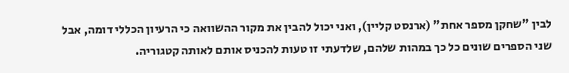לבין "שחקן מספר אחת" (ארנסט קליין), ואני יכול להבין את מקור ההשוואה כי הרעיון הכללי דומה, אבל שני הספרים שונים כל כך במהות שלהם, שלדעתי זו טעות להכניס אותם לאותה קטגוריה.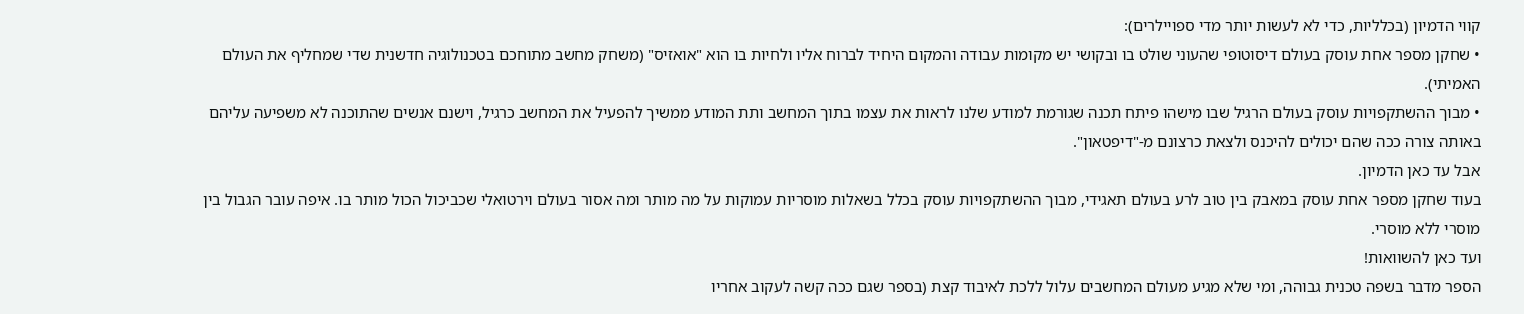קווי הדמיון (בכלליות, כדי לא לעשות יותר מדי ספויילרים):
• שחקן מספר אחת עוסק בעולם דיסוטופי שהעוני שולט בו ובקושי יש מקומות עבודה והמקום היחיד לברוח אליו ולחיות בו הוא "אואזיס" (משחק מחשב מתוחכם בטכנולוגיה חדשנית שדי שמחליף את העולם האמיתי).
• מבוך ההשתקפויות עוסק בעולם הרגיל שבו מישהו פיתח תכנה שגורמת למודע שלנו לראות את עצמו בתוך המחשב ותת המודע ממשיך להפעיל את המחשב כרגיל, וישנם אנשים שהתוכנה לא משפיעה עליהם באותה צורה ככה שהם יכולים להיכנס ולצאת כרצונם מ-"דיפטאון".
אבל עד כאן הדמיון.
בעוד שחקן מספר אחת עוסק במאבק בין טוב לרע בעולם תאגידי, מבוך ההשתקפויות עוסק בכלל בשאלות מוסריות עמוקות על מה מותר ומה אסור בעולם וירטואלי שכביכול הכול מותר בו. איפה עובר הגבול בין מוסרי ללא מוסרי.
ועד כאן להשוואות!
הספר מדבר בשפה טכנית גבוהה, ומי שלא מגיע מעולם המחשבים עלול ללכת לאיבוד קצת (בספר שגם ככה קשה לעקוב אחריו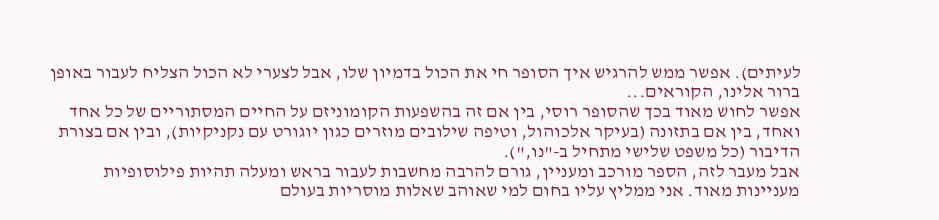לעיתים). אפשר ממש להרגיש איך הסופר חי את הכול בדמיון שלו, אבל לצערי לא הכול הצליח לעבור באופן ברור אלינו, הקוראים...
אפשר לחוש מאוד בכך שהסופר רוסי, בין אם זה בהשפעות הקומוניזם על החיים המסתוריים של כל אחד ואחד, בין אם בתזונה (בעיקר אלכוהול, וטיפה שילובים מוזרים כגון יוגורט עם נקניקיות), ובין אם בצורת הדיבור (כל משפט שלישי מתחיל ב-"נו,").
אבל מעבר לזה, הספר מורכב ומעניין, גורם להרבה מחשבות לעבור בראש ומעלה תהיות פילוסופיות מעניינות מאוד. אני ממליץ עליו בחום למי שאוהב שאלות מוסריות בעולם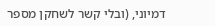דמיוני, (ובלי קשר לשחקן מספר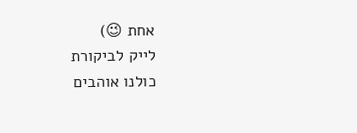אחת 😉)
לייק לביקורת
כולנו אוהבים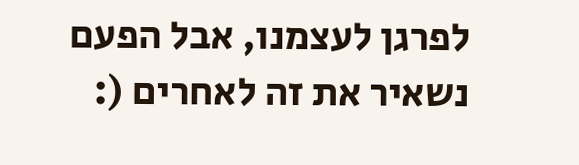לפרגן לעצמנו, אבל הפעם נשאיר את זה לאחרים (: